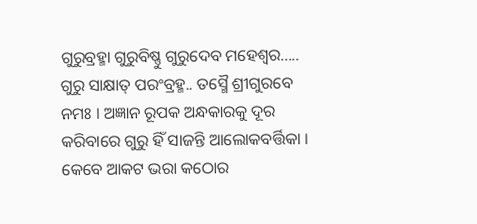ଗୁରୁବ୍ରହ୍ମା ଗୁରୁବିଷ୍ଣୁ ଗୁରୁଦେବ ମହେଶ୍ୱର..... ଗୁରୁ ସାକ୍ଷାତ୍ ପରଂବ୍ରହ୍ମ.. ତସ୍ମୈ ଶ୍ରୀଗୁରବେ ନମଃ । ଅଜ୍ଞାନ ରୂପକ ଅନ୍ଧକାରକୁ ଦୂର କରିବାରେ ଗୁରୁ ହିଁ ସାଜନ୍ତି ଆଲୋକବର୍ତ୍ତିକା । କେବେ ଆକଟ ଭରା କଠୋର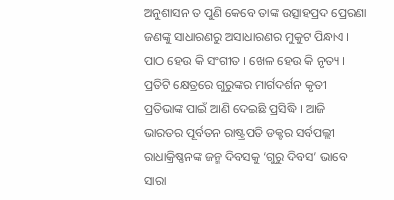ଅନୁଶାସନ ତ ପୁଣି କେବେ ତାଙ୍କ ଉତ୍ସାହପ୍ରଦ ପ୍ରେରଣା ଜଣଙ୍କୁ ସାଧାରଣରୁ ଅସାଧାରଣର ମୁକୁଟ ପିନ୍ଧାଏ । ପାଠ ହେଉ କି ସଂଗୀତ । ଖେଳ ହେଉ କି ନୃତ୍ୟ । ପ୍ରତିଟି କ୍ଷେତ୍ରରେ ଗୁରୁଙ୍କର ମାର୍ଗଦର୍ଶନ କୃତୀ ପ୍ରତିଭାଙ୍କ ପାଇଁ ଆଣି ଦେଇଛି ପ୍ରସିଦ୍ଧି । ଆଜି ଭାରତର ପୂର୍ବତନ ରାଷ୍ଟ୍ରପତି ଡକ୍ଟର ସର୍ବପଲ୍ଲୀ ରାଧାକ୍ରିଷ୍ଣନଙ୍କ ଜନ୍ମ ଦିବସକୁ ‘ଗୁରୁ ଦିବସ’ ଭାବେ ସାରା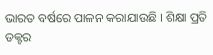ଭାରତ ବର୍ଷରେ ପାଳନ କରାଯାଉଛି । ଶିକ୍ଷା ପ୍ରତି ଡକ୍ଟର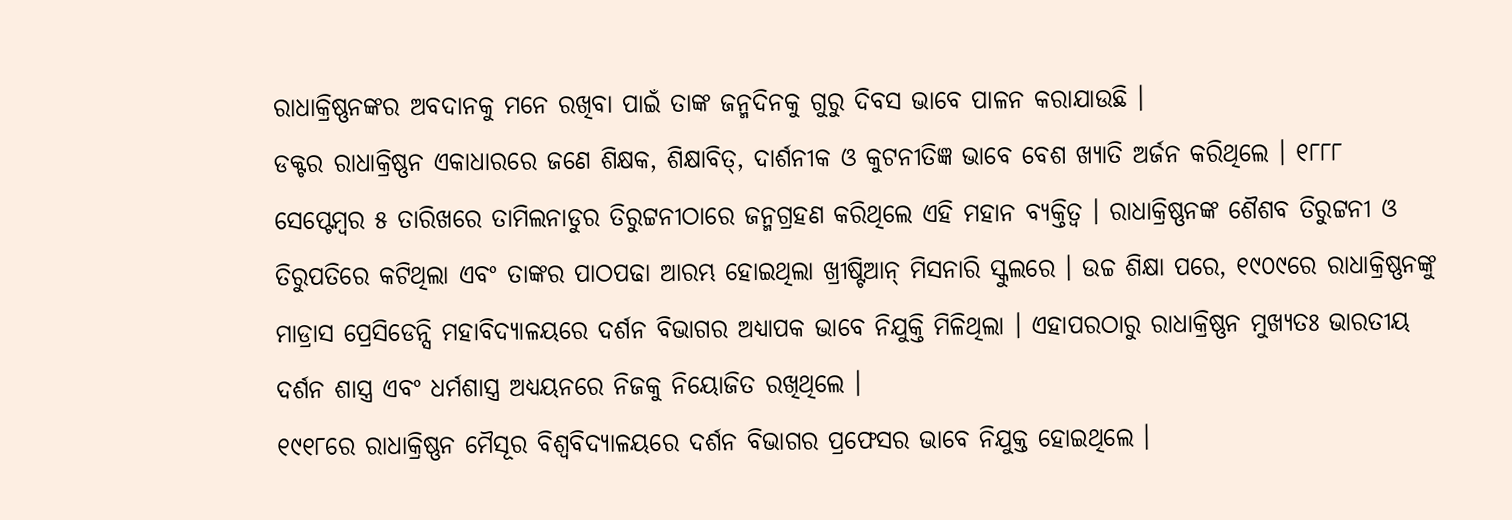ରାଧାକ୍ରିଷ୍ଣନଙ୍କର ଅବଦାନକୁ ମନେ ରଖିବା ପାଇଁ ତାଙ୍କ ଜନ୍ମଦିନକୁ ଗୁରୁ ଦିବସ ଭାବେ ପାଳନ କରାଯାଉଛି ।
ଡକ୍ଟର ରାଧାକ୍ରିଷ୍ଣନ ଏକାଧାରରେ ଜଣେ ଶିକ୍ଷକ, ଶିକ୍ଷାବିତ୍, ଦାର୍ଶନୀକ ଓ କୁଟନୀତିଜ୍ଞ ଭାବେ ବେଶ ଖ୍ୟାତି ଅର୍ଜନ କରିଥିଲେ । ୧୮୮୮ ସେପ୍ଟେମ୍ବର ୫ ତାରିଖରେ ତାମିଲନାଡୁର ତିରୁଟ୍ଟନୀଠାରେ ଜନ୍ମଗ୍ରହଣ କରିଥିଲେ ଏହି ମହାନ ବ୍ୟକ୍ତିତ୍ୱ । ରାଧାକ୍ରିଷ୍ଣନଙ୍କ ଶୈଶବ ତିରୁଟ୍ଟନୀ ଓ ତିରୁପତିରେ କଟିଥିଲା ଏବଂ ତାଙ୍କର ପାଠପଢା ଆରମ୍ଭ ହୋଇଥିଲା ଖ୍ରୀଷ୍ଟିଆନ୍ ମିସନାରି ସ୍କୁଲରେ । ଉଚ୍ଚ ଶିକ୍ଷା ପରେ, ୧୯୦୯ରେ ରାଧାକ୍ରିଷ୍ଣନଙ୍କୁ ମାଡ୍ରାସ ପ୍ରେସିଡେନ୍ସି ମହାବିଦ୍ୟାଳୟରେ ଦର୍ଶନ ବିଭାଗର ଅଧ୍ୟାପକ ଭାବେ ନିଯୁକ୍ତି ମିଳିଥିଲା । ଏହାପରଠାରୁ ରାଧାକ୍ରିଷ୍ଣନ ମୁଖ୍ୟତଃ ଭାରତୀୟ ଦର୍ଶନ ଶାସ୍ତ୍ର ଏବଂ ଧର୍ମଶାସ୍ତ୍ର ଅଧ୍ୟୟନରେ ନିଜକୁ ନିୟୋଜିତ ରଖିଥିଲେ ।
୧୯୧୮ରେ ରାଧାକ୍ରିଷ୍ଣନ ମୈସୂର ବିଶ୍ୱବିଦ୍ୟାଳୟରେ ଦର୍ଶନ ବିଭାଗର ପ୍ରଫେସର ଭାବେ ନିଯୁକ୍ତ ହୋଇଥିଲେ ।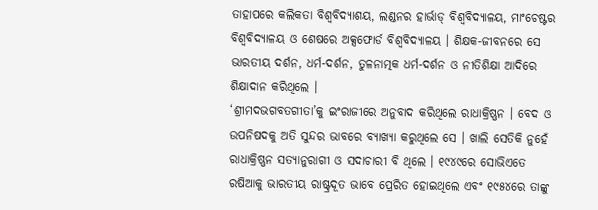ତାହାପରେ କଲିକତା ବିଶ୍ୱବିଦ୍ୟାଶୟ, ଲଣ୍ଡନର ହାର୍ଭାଡ୍ ବିଶ୍ୱବିଦ୍ୟାଳୟ, ମାଂଚେଷ୍ଟର ବିଶ୍ୱବିଦ୍ୟାଳୟ ଓ ଶେଷରେ ଅକ୍ସଫୋର୍ଡ ବିଶ୍ୱବିଦ୍ୟାଳୟ । ଶିକ୍ଷକ-ଜୀବନରେ ସେ ଭାରତୀୟ ଦର୍ଶନ, ଧର୍ମ-ଦର୍ଶନ, ତୁଳନାତ୍ମକ ଧର୍ମ-ଦର୍ଶନ ଓ ନୀତିଶିକ୍ଷା ଆଦିରେ ଶିକ୍ଷାଦାନ କରିଥିଲେ ।
‘ଶ୍ରୀମଦଭଗବତଗୀତା’କୁ ଇଂରାଜୀରେ ଅନୁବାଦ କରିଥିଲେ ରାଧାକ୍ରିଷ୍ଣନ । ବେଦ ଓ ଉପନିଷଦକୁ ଅତି ସୁନ୍ଦର ଭାବରେ ବ୍ୟାଖ୍ୟା କରୁଥିଲେ ସେ । ଖାଲି ସେତିକି ନୁହେଁ ରାଧାକ୍ରିଷ୍ଣନ ସତ୍ୟାନୁରାଗୀ ଓ ସଦାଚାରୀ ବି ଥିଲେ । ୧୯୪୯ରେ ସୋଭିଏତେ ରଷିଆକୁ ଭାରତୀୟ ରାଷ୍ଟ୍ରଦୂତ ଭାବେ ପ୍ରେରିତ ହୋଇଥିଲେ ଏବଂ ୧୯୫୪ରେ ତାଙ୍କୁ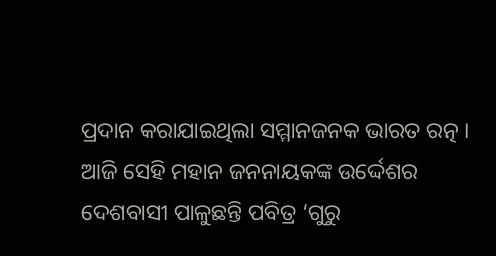ପ୍ରଦାନ କରାଯାଇଥିଲା ସମ୍ମାନଜନକ ଭାରତ ରତ୍ନ ।
ଆଜି ସେହି ମହାନ ଜନନାୟକଙ୍କ ଉର୍ଦ୍ଦେଶର ଦେଶବାସୀ ପାଳୁଛନ୍ତି ପବିତ୍ର ‘ଗୁରୁ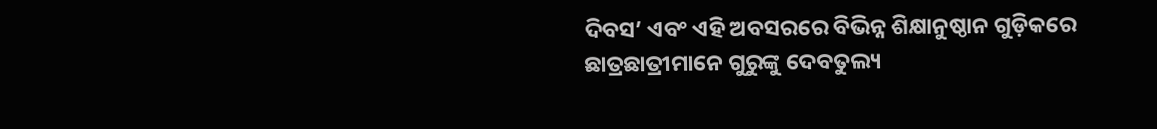ଦିବସ’ ଏବଂ ଏହି ଅବସରରେ ବିଭିନ୍ନ ଶିକ୍ଷାନୁଷ୍ଠାନ ଗୁଡ଼ିକରେ ଛାତ୍ରଛାତ୍ରୀମାନେ ଗୁରୁଙ୍କୁ ଦେବତୁଲ୍ୟ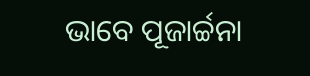ଭାବେ ପୂଜାର୍ଚ୍ଚନା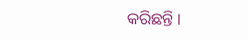କରିଛନ୍ତି ।